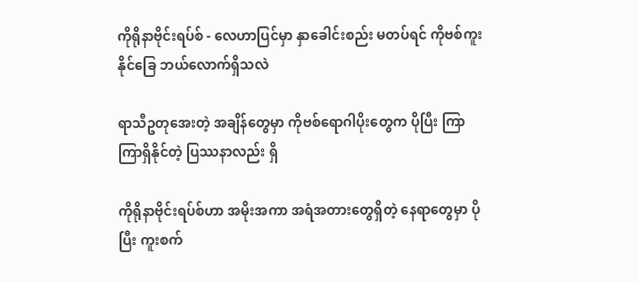ကိုရိုနာဗိုင်းရပ်စ် - လေဟာပြင်မှာ နှာခေါင်းစည်း မတပ်ရင် ကိုဗစ်ကူးနိုင်ခြေ ဘယ်လောက်ရှိသလဲ

ရာသီဥတုအေးတဲ့ အချိန်တွေမှာ ကိုဗစ်ရောဂါပိုးတွေက ပိုပြီး ကြာကြာရှိနိုင်တဲ့ ပြဿနာလည်း ရှိ

ကိုရိုနာဗိုင်းရပ်စ်ဟာ အမိုးအကာ အရံအတားတွေရှိတဲ့ နေရာတွေမှာ ပိုပြီး ကူးစက်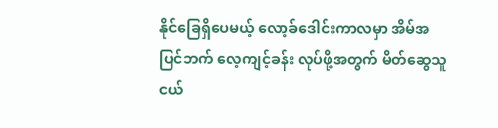နိုင်ခြေရှိပေမယ့် လော့ခ်ဒေါင်းကာလမှာ အိမ်အပြင်ဘက် လေ့ကျင့်ခန်း လုပ်ဖို့အတွက် မိတ်ဆွေသူငယ်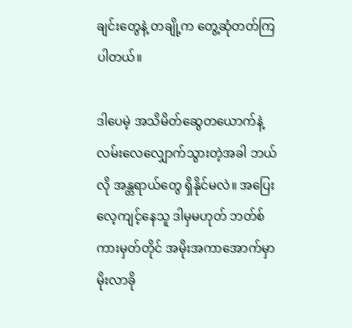ချင်းတွေနဲ့ တချို့က တွေ့ဆုံတတ်ကြပါတယ်။

ဒါပေမဲ့ အသိမိတ်ဆွေတယောက်နဲ့ လမ်းလေလျှောက်သွားတဲ့အခါ ဘယ်လို အန္တရာယ်တွေ ရှိနိုင်မလဲ။ အပြေးလေ့ကျင့်နေသူ ဒါမှမဟုတ် ဘတ်စ်ကားမှတ်တိုင် အမိုးအကာအောက်မှာ မိုးလာခို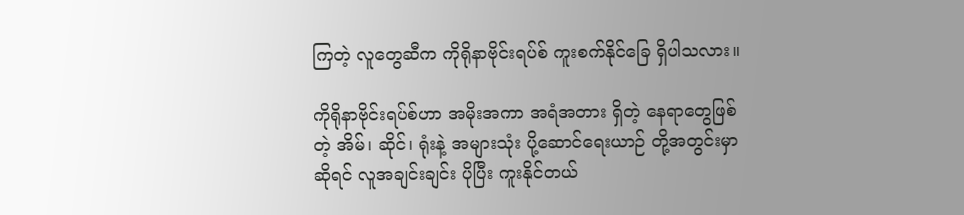ကြတဲ့ လူတွေဆီက ကိုရိုနာဗိုင်းရပ်စ် ကူးစက်နိုင်ခြေ ရှိပါသလား။

ကိုရိုနာဗိုင်းရပ်စ်ဟာ အမိုးအကာ အရံအတား ရှိတဲ့ နေရာတွေဖြစ်တဲ့ အိမ်၊ ဆိုင်၊ ရုံးနဲ့ အများသုံး ပို့ဆောင်ရေးယာဉ် တို့အတွင်းမှာဆိုရင် လူအချင်းချင်း ပိုပြီး ကူးနိုင်တယ်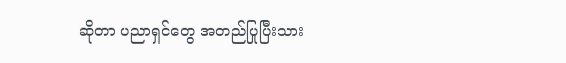ဆိုတာ ပညာရှင်တွေ အတည်ပြုပြီးသား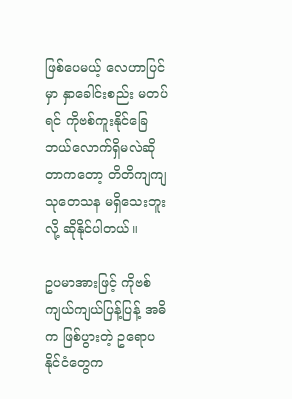ဖြစ်ပေမယ့် လေဟာပြင်မှာ နှာခေါင်းစည်း မတပ်ရင် ကိုဗစ်ကူးနိုင်ခြေ ဘယ်လောက်ရှိမလဲဆိုတာကတော့ တိတိကျကျ သုတေသန မရှိသေးဘူးလို့ ဆိုနိုင်ပါတယ်။

ဥပမာအားဖြင့် ကိုဗစ် ကျယ်ကျယ်ပြန့်ပြန့် အဓိက ဖြစ်ပွားတဲ့ ဥရောပနိုင်ငံတွေက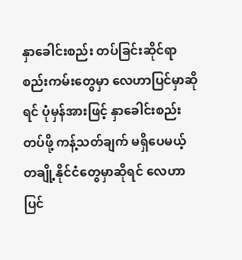နှာခေါင်းစည်း တပ်ခြင်းဆိုင်ရာ စည်းကမ်းတွေမှာ လေဟာပြင်မှာဆိုရင် ပုံမှန်အားဖြင့် နှာခေါင်းစည်း တပ်ဖို့ ကန့်သတ်ချက် မရှိပေမယ့် တချို့နိုင်ငံတွေမှာဆိုရင် လေဟာပြင်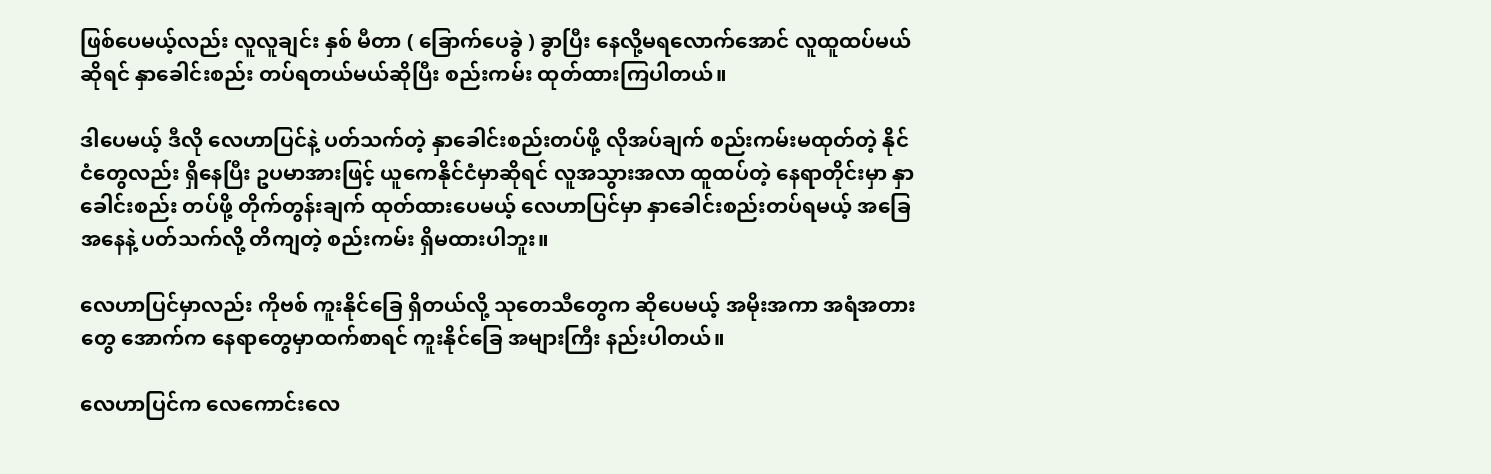ဖြစ်ပေမယ့်လည်း လူလူချင်း နှစ် မီတာ ( ခြောက်ပေခွဲ ) ခွာပြီး နေလို့မရလောက်အောင် လူထူထပ်မယ်ဆိုရင် နှာခေါင်းစည်း တပ်ရတယ်မယ်ဆိုပြီး စည်းကမ်း ထုတ်ထားကြပါတယ်။

ဒါပေမယ့် ဒီလို လေဟာပြင်နဲ့ ပတ်သက်တဲ့ နှာခေါင်းစည်းတပ်ဖို့ လိုအပ်ချက် စည်းကမ်းမထုတ်တဲ့ နိုင်ငံတွေလည်း ရှိနေပြီး ဥပမာအားဖြင့် ယူကေနိုင်ငံမှာဆိုရင် လူအသွားအလာ ထူထပ်တဲ့ နေရာတိုင်းမှာ နှာခေါင်းစည်း တပ်ဖို့ တိုက်တွန်းချက် ထုတ်ထားပေမယ့် လေဟာပြင်မှာ နှာခေါင်းစည်းတပ်ရမယ့် အခြေအနေနဲ့ ပတ်သက်လို့ တိကျတဲ့ စည်းကမ်း ရှိမထားပါဘူး။

လေဟာပြင်မှာလည်း ကိုဗစ် ကူးနိုင်ခြေ ရှိတယ်လို့ သုတေသီတွေက ဆိုပေမယ့် အမိုးအကာ အရံအတားတွေ အောက်က နေရာတွေမှာထက်စာရင် ကူးနိုင်ခြေ အများကြီး နည်းပါတယ်။

လေဟာပြင်က လေကောင်းလေ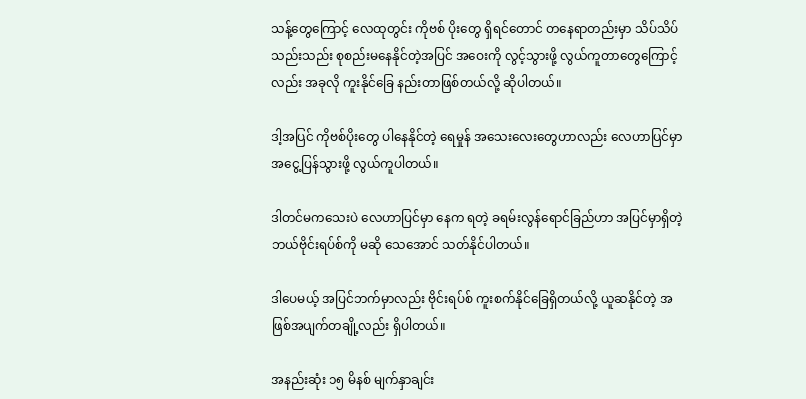သန့်တွေကြောင့် လေထုတွင်း ကိုဗစ် ပိုးတွေ ရှိရင်တောင် တနေရာတည်းမှာ သိပ်သိပ်သည်းသည်း စုစည်းမနေနိုင်တဲ့အပြင် အဝေးကို လွင့်သွားဖို့ လွယ်ကူတာတွေကြောင့်လည်း အခုလို ကူးနိုင်ခြေ နည်းတာဖြစ်တယ်လို့ ဆိုပါတယ်။

ဒါ့အပြင် ကိုဗစ်ပိုးတွေ ပါနေနိုင်တဲ့ ရေမှုန် အသေးလေးတွေဟာလည်း လေဟာပြင်မှာ အငွေ့ပြန်သွားဖို့ လွယ်ကူပါတယ်။

ဒါတင်မကသေးပဲ လေဟာပြင်မှာ နေက ရတဲ့ ခရမ်းလွန်ရောင်ခြည်ဟာ အပြင်မှာရှိတဲ့ ဘယ်ဗိုင်းရပ်စ်ကို မဆို သေအောင် သတ်နိုင်ပါတယ်။

ဒါပေမယ့် အပြင်ဘက်မှာလည်း ဗိုင်းရပ်စ် ကူးစက်နိုင်ခြေရှိတယ်လို့ ယူဆနိုင်တဲ့ အဖြစ်အပျက်တချို့လည်း ရှိပါတယ်။

အနည်းဆုံး ၁၅ မိနစ် မျက်နှာချင်း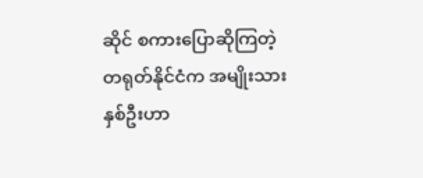ဆိုင် စကားပြောဆိုကြတဲ့ တရုတ်နိုင်ငံက အမျိုးသားနှစ်ဦးဟာ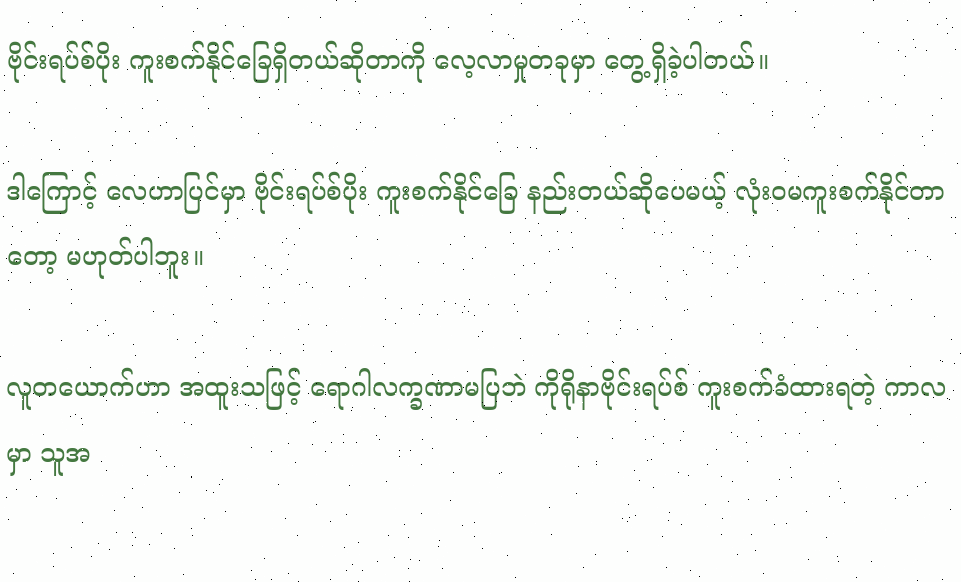ဗိုင်းရပ်စ်ပိုး ကူးစက်နိုင်ခြေရှိတယ်ဆိုတာကို လေ့လာမှုတခုမှာ တွေ့ရှိခဲ့ပါတယ်။

ဒါကြောင့် လေဟာပြင်မှာ ဗိုင်းရပ်စ်ပိုး ကူးစက်နိုင်ခြေ နည်းတယ်ဆိုပေမယ့် လုံးဝမကူးစက်နိုင်တာတော့ မဟုတ်ပါဘူး။

လူတယောက်ဟာ အထူးသဖြင့် ရောဂါလက္ခဏာမပြဘဲ ကိုရိုနာဗိုင်းရပ်စ် ကူးစက်ခံထားရတဲ့ ကာလမှာ သူအ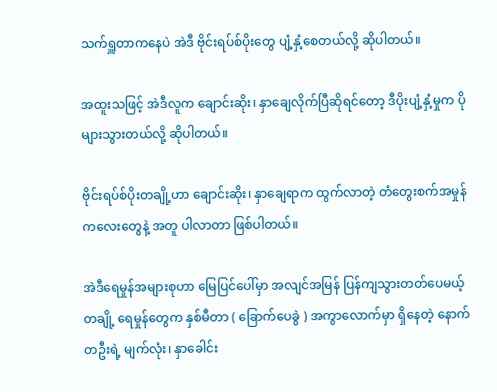သက်ရှူတာကနေပဲ အဲဒီ ဗိုင်းရပ်စ်ပိုးတွေ ပျံ့နှံ့စေတယ်လို့ ဆိုပါတယ်။

အထူးသဖြင့် အဲဒီလူက ချောင်းဆိုး၊ နှာချေလိုက်ပြီဆိုရင်တော့ ဒီပိုးပျံ့နှံ့မှုက ပိုများသွားတယ်လို့ ဆိုပါတယ်။

ဗိုင်းရပ်စ်ပိုးတချို့ဟာ ချောင်းဆိုး၊ နှာချေရာက ထွက်လာတဲ့ တံတွေးစက်အမှုန်ကလေးတွေနဲ့ အတူ ပါလာတာ ဖြစ်ပါတယ်။

အဲဒီရေမှုန်အများစုဟာ မြေပြင်ပေါ်မှာ အလျင်အမြန် ပြန်ကျသွားတတ်ပေမယ့် တချို့ ရေမှုန်တွေက နှစ်မီတာ ( ခြောက်ပေခွဲ ) အကွာလောက်မှာ ရှိနေတဲ့ နောက်တဦးရဲ့ မျက်လုံး၊ နှာခေါင်း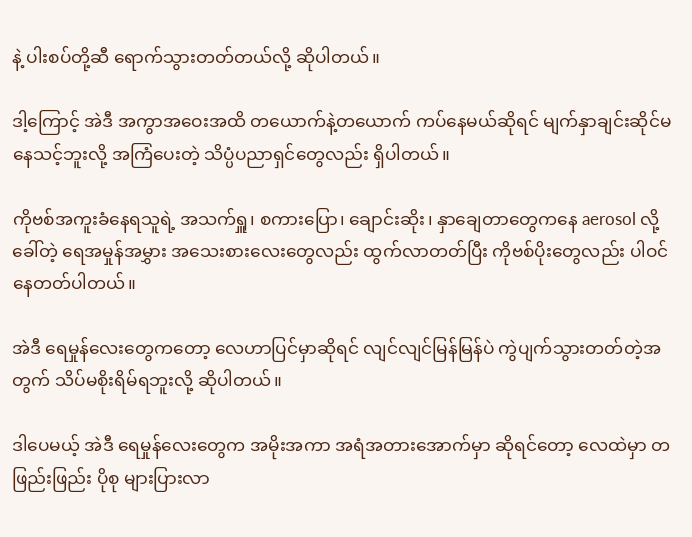နဲ့ ပါးစပ်တို့ဆီ ရောက်သွားတတ်တယ်လို့ ဆိုပါတယ်။

ဒါ့ကြောင့် အဲဒီ အကွာအဝေးအထိ တယောက်နဲ့တယောက် ကပ်နေမယ်ဆိုရင် မျက်နှာချင်းဆိုင်မနေသင့်ဘူးလို့ အကြံပေးတဲ့ သိပ္ပံပညာရှင်တွေလည်း ရှိပါတယ်။

ကိုဗစ်အကူးခံနေရသူရဲ့ အသက်ရှူ၊ စကားပြော၊ ချောင်းဆိုး၊ နှာချေတာတွေကနေ aerosol လို့ ခေါ်တဲ့ ရေအမှုန်အမွှား အသေးစားလေးတွေလည်း ထွက်လာတတ်ပြီး ကိုဗစ်ပိုးတွေလည်း ပါဝင်နေတတ်ပါတယ်။

အဲဒီ ရေမှုန်လေးတွေကတော့ လေဟာပြင်မှာဆိုရင် လျင်လျင်မြန်မြန်ပဲ ကွဲပျက်သွားတတ်တဲ့အတွက် သိပ်မစိုးရိမ်ရဘူးလို့ ဆိုပါတယ်။

ဒါပေမယ့် အဲဒီ ရေမှုန်လေးတွေက အမိုးအကာ အရံအတားအောက်မှာ ဆိုရင်တော့ လေထဲမှာ တဖြည်းဖြည်း ပိုစု များပြားလာ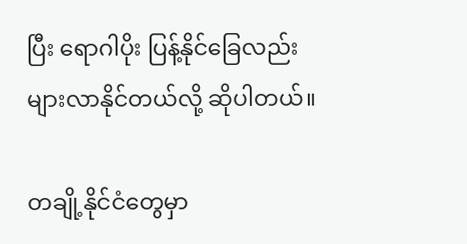ပြီး ရောဂါပိုး ပြန့်နိုင်ခြေလည်း များလာနိုင်တယ်လို့ ဆိုပါတယ်။

တချို့နိုင်ငံတွေမှာ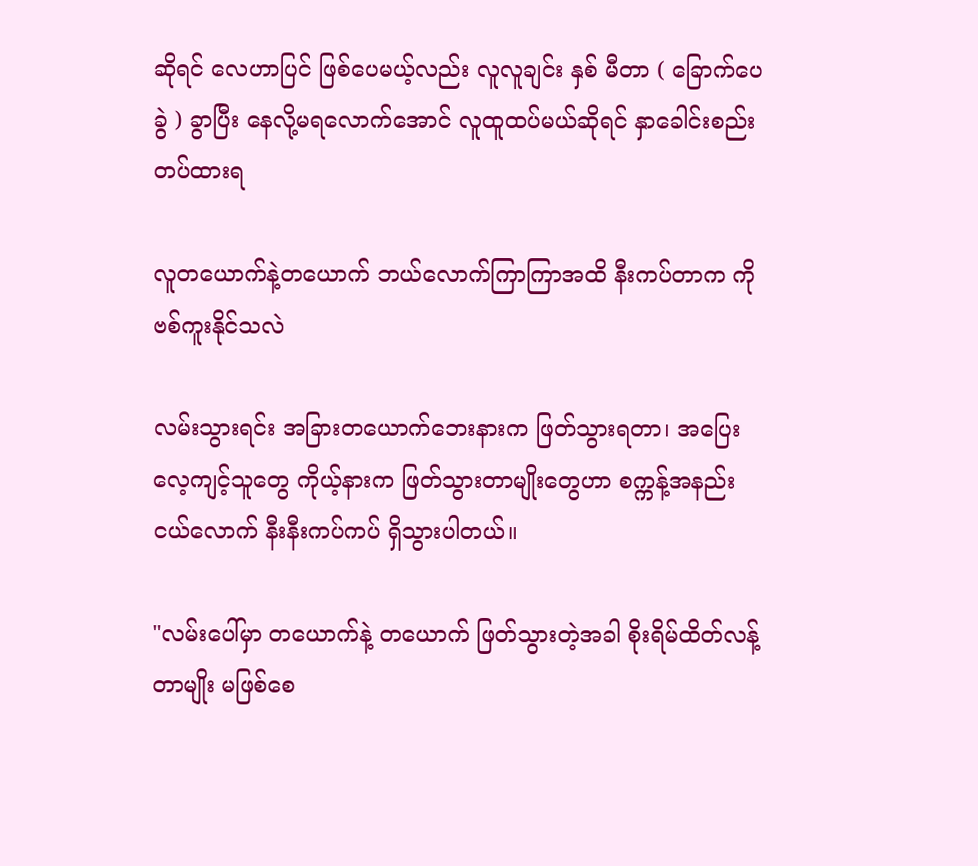ဆိုရင် လေဟာပြင် ဖြစ်ပေမယ့်လည်း လူလူချင်း နှစ် မီတာ ( ခြောက်ပေခွဲ ) ခွာပြီး နေလို့မရလောက်အောင် လူထူထပ်မယ်ဆိုရင် နှာခေါင်းစည်း တပ်ထားရ

လူတယောက်နဲ့တယောက် ဘယ်လောက်ကြာကြာအထိ နီးကပ်တာက ကိုဗစ်ကူးနိုင်သလဲ

လမ်းသွားရင်း အခြားတယောက်ဘေးနားက ဖြတ်သွားရတာ၊ အပြေးလေ့ကျင့်သူတွေ ကိုယ့်နားက ဖြတ်သွားတာမျိုးတွေဟာ စက္ကန့်အနည်းငယ်လောက် နီးနီးကပ်ကပ် ရှိသွားပါတယ်။

"လမ်းပေါ်မှာ တယောက်နဲ့ တယောက် ဖြတ်သွားတဲ့အခါ စိုးရိမ်ထိတ်လန့်တာမျိုး မဖြစ်စေ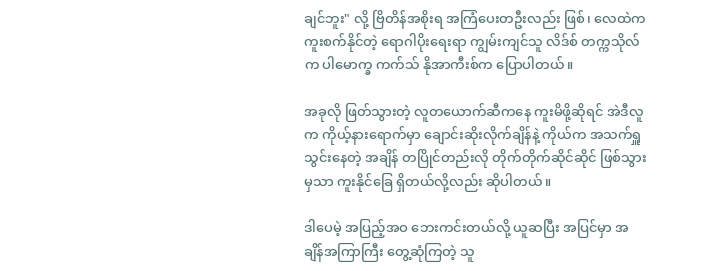ချင်ဘူး" လို့ ဗြိတိန်အစိုးရ အကြံပေးတဦးလည်း ဖြစ်၊ လေထဲက ကူးစက်နိုင်တဲ့ ရောဂါပိုးရေးရာ ကျွမ်းကျင်သူ လိဒ်စ် တက္ကသိုလ်က ပါမောက္ခ ကက်သ် နိုအာကီးစ်က ပြောပါတယ်။

အခုလို ဖြတ်သွားတဲ့ လူတယောက်ဆီကနေ ကူးမိဖို့ဆိုရင် အဲဒီလူက ကိုယ့်နားရောက်မှာ ချောင်းဆိုးလိုက်ချိန်နဲ့ ကိုယ်က အသက်ရှူသွင်းနေတဲ့ အချိန် တပြိုင်တည်းလို တိုက်တိုက်ဆိုင်ဆိုင် ဖြစ်သွားမှသာ ကူးနိုင်ခြေ ရှိတယ်လို့လည်း ဆိုပါတယ်။

ဒါပေမဲ့ အပြည့်အဝ ဘေးကင်းတယ်လို့ ယူဆပြီး အပြင်မှာ အချိန်အကြာကြီး တွေ့ဆုံကြတဲ့ သူ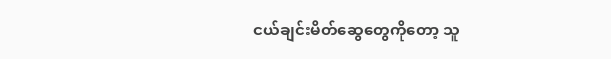ငယ်ချင်းမိတ်ဆွေတွေကိုတော့ သူ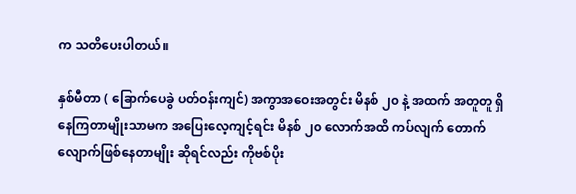က သတိပေးပါတယ်။

နှစ်မီတာ ( ခြောက်ပေခွဲ ပတ်ဝန်းကျင်) အကွာအဝေးအတွင်း မိနစ် ၂၀ နဲ့ အထက် အတူတူ ရှိနေကြတာမျိုးသာမက အပြေးလေ့ကျင့်ရင်း မိနစ် ၂၀ လောက်အထိ ကပ်လျက် တောက်လျောက်ဖြစ်နေတာမျိုး ဆိုရင်လည်း ကိုဗစ်ပိုး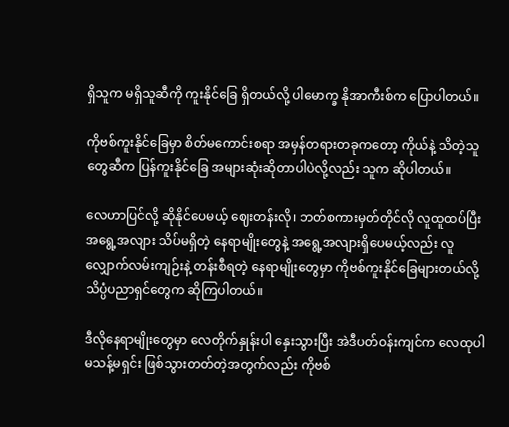ရှိသူက မရှိသူဆီကို ကူးနိုင်ခြေ ရှိတယ်လို့ ပါမောက္ခ နိုအာကီးစ်က ပြောပါတယ်။

ကိုဗစ်ကူးနိုင်ခြေမှာ စိတ်မကောင်းစရာ အမှန်တရားတခုကတော့ ကိုယ်နဲ့ သိတဲ့သူတွေဆီက ပြန်ကူးနိုင်ခြေ အများဆုံးဆိုတာပါပဲလို့လည်း သူက ဆိုပါတယ်။

လေဟာပြင်လို့ ဆိုနိုင်ပေမယ့် ဈေးတန်းလို၊ ဘတ်စကားမှတ်တိုင်လို လူထူထပ်ပြီး အရွေ့အလျား သိပ်မရှိတဲ့ နေရာမျိုးတွေနဲ့ အရွေ့အလျားရှိပေမယ့်လည်း လူလျှောက်လမ်းကျဉ်းနဲ့ တန်းစီရတဲ့ နေရာမျိုးတွေမှာ ကိုဗစ်ကူးနိုင်ခြေများတယ်လို့ သိပ္ပံပညာရှင်တွေက ဆိုကြပါတယ်။

ဒီလိုနေရာမျိုးတွေမှာ လေတိုက်နှုန်းပါ နှေးသွားပြီး အဲဒီပတ်ဝန်းကျင်က လေထုပါ မသန့်မရှင်း ဖြစ်သွားတတ်တဲ့အတွက်လည်း ကိုဗစ်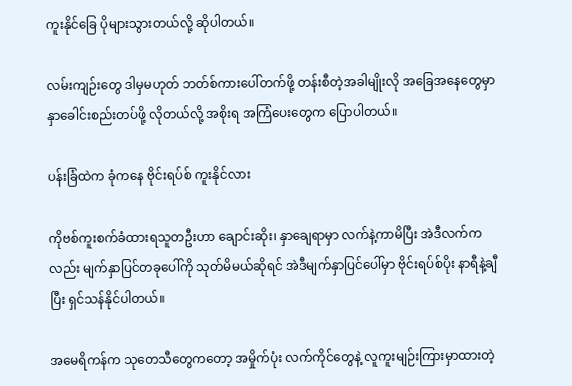ကူးနိုင်ခြေ ပိုများသွားတယ်လို့ ဆိုပါတယ်။

လမ်းကျဉ်းတွေ ဒါမှမဟုတ် ဘတ်စ်ကားပေါ်တက်ဖို့ တန်းစီတဲ့အခါမျိုးလို အခြေအနေတွေမှာ နှာခေါင်းစည်းတပ်ဖို့ လိုတယ်လို့ အစိုးရ အကြံပေးတွေက ပြောပါတယ်။

ပန်းခြံထဲက ခုံကနေ ဗိုင်းရပ်စ် ကူးနိုင်လား

ကိုဗစ်ကူးစက်ခံထားရသူတဦးဟာ ချောင်းဆိုး၊ နှာချေရာမှာ လက်နဲ့ကာမိပြီး အဲဒီလက်ကလည်း မျက်နှာပြင်တခုပေါ်ကို သုတ်မိမယ်ဆိုရင် အဲဒီမျက်နှာပြင်ပေါ်မှာ ဗိုင်းရပ်စ်ပိုး နာရီနဲ့ချီပြီး ရှင်သန်နိုင်ပါတယ်။

အမေရိကန်က သုတေသီတွေကတော့ အမှိုက်ပုံး လက်ကိုင်တွေနဲ့ လူကူးမျဉ်းကြားမှာထားတဲ့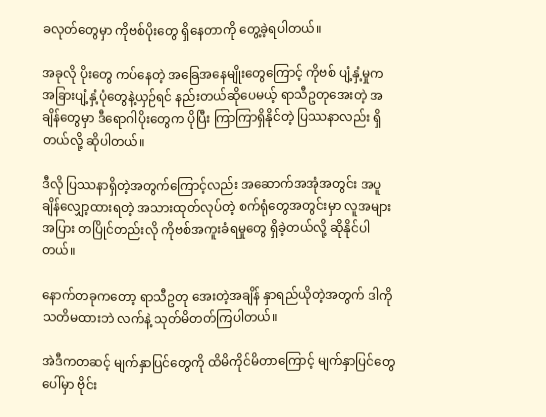ခလုတ်တွေမှာ ကိုဗစ်ပိုးတွေ ရှိနေတာကို တွေ့ခဲ့ရပါတယ်။

အခုလို ပိုးတွေ ကပ်နေတဲ့ အခြေအနေမျိုးတွေကြောင့် ကိုဗစ် ပျံ့နှံ့မှုက အခြားပျံ့နှံ့ပုံတွေနဲ့ယှဉ်ရင် နည်းတယ်ဆိုပေမယ့် ရာသီဥတုအေးတဲ့ အချိန်တွေမှာ ဒီရောဂါပိုးတွေက ပိုပြီး ကြာကြာရှိနိုင်တဲ့ ပြဿနာလည်း ရှိတယ်လို့ ဆိုပါတယ်။

ဒီလို ပြဿနာရှိတဲ့အတွက်ကြောင့်လည်း အဆောက်အအုံအတွင်း အပူချိန်လျှော့ထားရတဲ့ အသားထုတ်လုပ်တဲ့ စက်ရုံတွေအတွင်းမှာ လူအများအပြား တပြိုင်တည်းလို ကိုဗစ်အကူးခံရမှုတွေ ရှိခဲ့တယ်လို့ ဆိုနိုင်ပါတယ်။

နောက်တခုကတော့ ရာသီဥတု အေးတဲ့အချိန် နှာရည်ယိုတဲ့အတွက် ဒါကို သတိမထားဘဲ လက်နဲ့ သုတ်မိတတ်ကြပါတယ်။

အဲဒီကတဆင့် မျက်နှာပြင်တွေကို ထိမိကိုင်မိတာကြောင့် မျက်နှာပြင်တွေပေါ်မှာ ဗိုင်း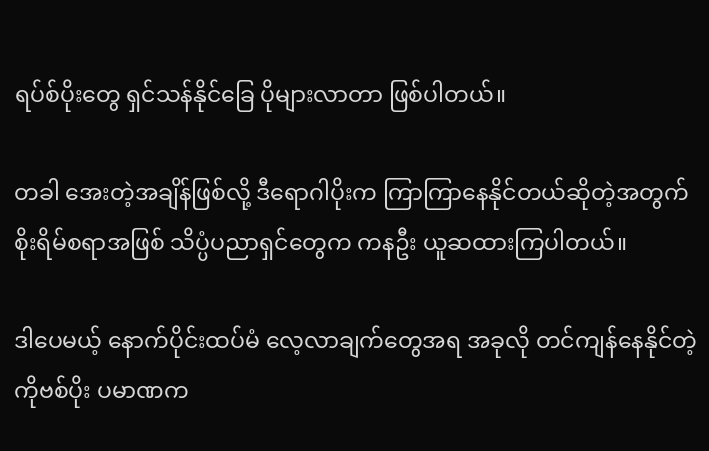ရပ်စ်ပိုးတွေ ရှင်သန်နိုင်ခြေ ပိုများလာတာ ဖြစ်ပါတယ်။

တခါ အေးတဲ့အချိန်ဖြစ်လို့ ဒီရောဂါပိုးက ကြာကြာနေနိုင်တယ်ဆိုတဲ့အတွက် စိုးရိမ်စရာအဖြစ် သိပ္ပံပညာရှင်တွေက ကနဦး ယူဆထားကြပါတယ်။

ဒါပေမယ့် နောက်ပိုင်းထပ်မံ လေ့လာချက်တွေအရ အခုလို တင်ကျန်နေနိုင်တဲ့ ကိုဗစ်ပိုး ပမာဏက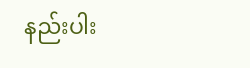နည်းပါး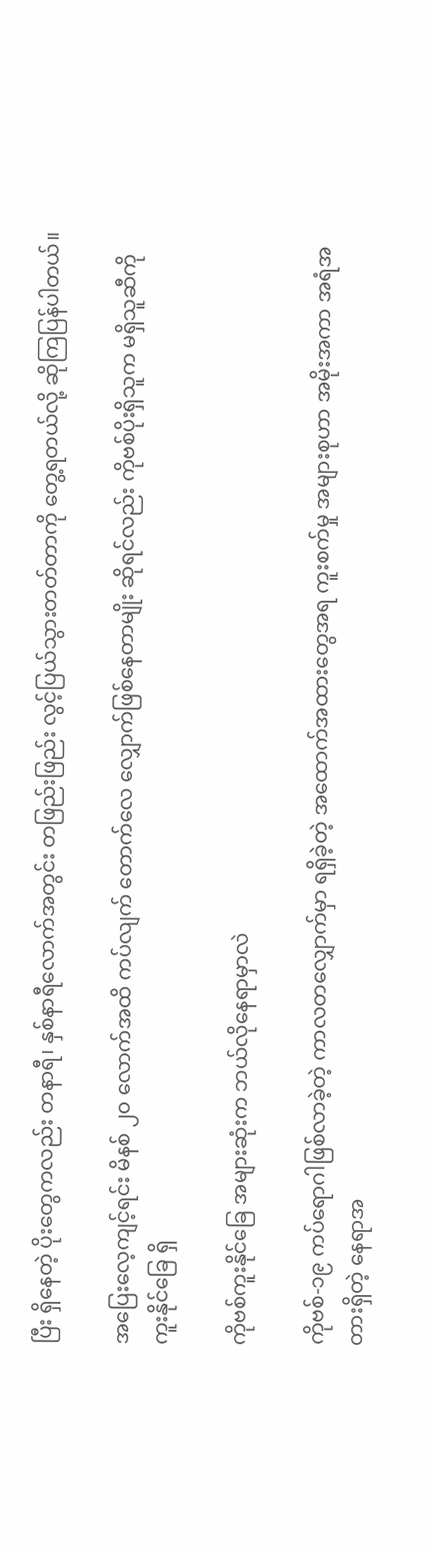ပြီး ရှိနေတဲ့ ပိုးတွေကလည်း တနာရီ၊ နှစ်နာရီလောက်အတွင်း တဖြည်းဖြည်း လွင့်ပြယ်သွားတတ်တာကို တွေ့ရတယ်လို့ ဆိုကြပြန်ပါတယ်။

အပြေးလေ့ကျင့်ရင်း မိနစ် ၂၀ လောက်အထိ ကပ်လျက် တောက်လေ လျှောက်ဖြစ်နေတာမျိုး ဆိုရင်လည်း ကိုဗစ်ပိုးရှိသူက မရှိသူဆီကို ကူးနိုင်ခြေ ရှိ

ကိုဗစ်ကူးနိုင်ခြေ အများဆုံးက ဘယ်လိုနေရာမှာလဲ

ကိုဗစ်-၁၉ ကပ်ရောဂါဖြစ်လာခဲ့တဲ့ ကာလတလျှောက်မှာ ရရှိခဲ့တဲ့ အထောက်အထားတွေအရ ကူးစက်မှု အများစုဟာ အမိုးအကာ အရံအတားရှိတဲ့ နေရာအ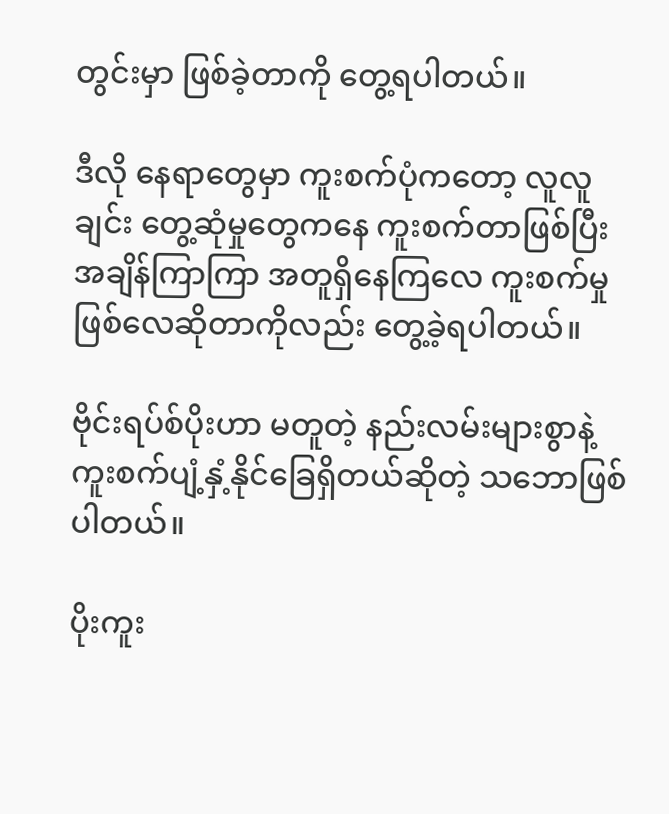တွင်းမှာ ဖြစ်ခဲ့တာကို တွေ့ရပါတယ်။

ဒီလို နေရာတွေမှာ ကူးစက်ပုံကတော့ လူလူချင်း တွေ့ဆုံမှုတွေကနေ ကူးစက်တာဖြစ်ပြီး အချိန်ကြာကြာ အတူရှိနေကြလေ ကူးစက်မှုဖြစ်လေဆိုတာကိုလည်း တွေ့ခဲ့ရပါတယ်။

ဗိုင်းရပ်စ်ပိုးဟာ မတူတဲ့ နည်းလမ်းများစွာနဲ့ ကူးစက်ပျံ့နှံ့နိုင်ခြေရှိတယ်ဆိုတဲ့ သဘောဖြစ်ပါတယ်။

ပိုးကူး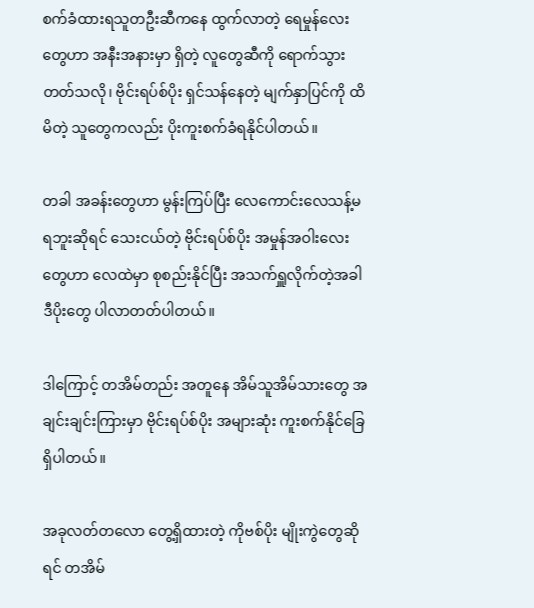စက်ခံထားရသူတဦးဆီကနေ ထွက်လာတဲ့ ရေမှုန်လေးတွေဟာ အနီးအနားမှာ ရှိတဲ့ လူတွေဆီကို ရောက်သွားတတ်သလို၊ ဗိုင်းရပ်စ်ပိုး ရှင်သန်နေတဲ့ မျက်နှာပြင်ကို ထိမိတဲ့ သူတွေကလည်း ပိုးကူးစက်ခံရနိုင်ပါတယ်။

တခါ အခန်းတွေဟာ မွန်းကြပ်ပြီး လေကောင်းလေသန့်မရဘူးဆိုရင် သေးငယ်တဲ့ ဗိုင်းရပ်စ်ပိုး အမှုန်အဝါးလေးတွေဟာ လေထဲမှာ စုစည်းနိုင်ပြီး အသက်ရှူလိုက်တဲ့အခါ ဒီပိုးတွေ ပါလာတတ်ပါတယ်။

ဒါကြောင့် တအိမ်တည်း အတူနေ အိမ်သူအိမ်သားတွေ အချင်းချင်းကြားမှာ ဗိုင်းရပ်စ်ပိုး အများဆုံး ကူးစက်နိုင်ခြေ ရှိပါတယ်။

အခုလတ်တလော တွေ့ရှိထားတဲ့ ကိုဗစ်ပိုး မျိုးကွဲတွေဆိုရင် တအိမ်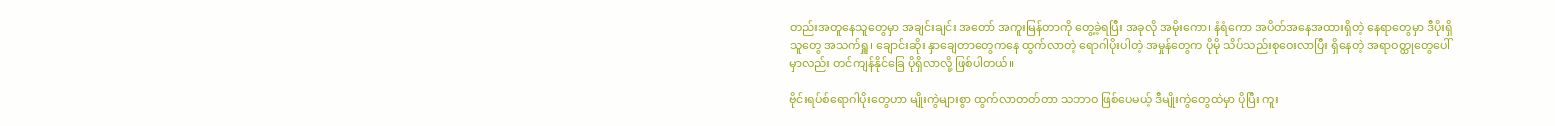တည်းအတူနေသူတွေမှာ အချင်းချင်း အတော် အကူးမြန်တာကို တွေ့ခဲ့ရပြီး အခုလို အမိုးကော၊ နံရံကော အပိတ်အနေအထားရှိတဲ့ နေရာတွေမှာ ဒီပိုးရှိသူတွေ အသက်ရှူ၊ ချောင်းဆိုး နှာချေတာတွေကနေ ထွက်လာတဲ့ ရောဂါပိုးပါတဲ့ အမှုန်တွေက ပိုမို သိပ်သည်းစုဝေးလာပြီး ရှိနေတဲ့ အရာဝတ္ထုတွေပေါ်မှာလည်း တင်ကျန်နိုင်ခြေ ပိုရှိလာလို့ ဖြစ်ပါတယ်။

ဗိုင်းရပ်စ်ရောဂါပိုးတွေဟာ မျိုးကွဲများစွာ ထွက်လာတတ်တာ သဘာဝ ဖြစ်ပေမယ့် ဒီမျိုးကွဲတွေထဲမှာ ပိုပြီး ကူး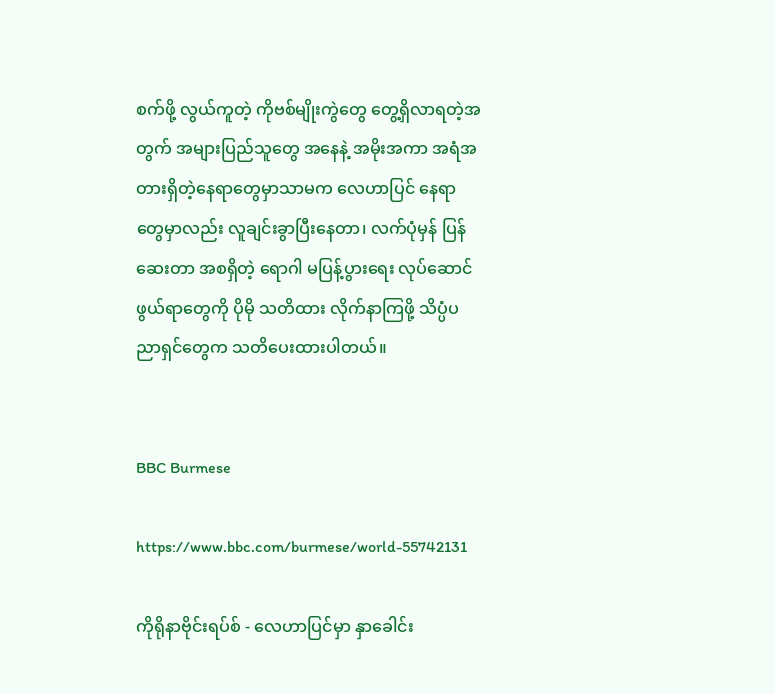စက်ဖို့ လွယ်ကူတဲ့ ကိုဗစ်မျိုးကွဲတွေ တွေ့ရှိလာရတဲ့အတွက် အများပြည်သူတွေ အနေနဲ့ အမိုးအကာ အရံအတားရှိတဲ့နေရာတွေမှာသာမက လေဟာပြင် နေရာတွေမှာလည်း လူချင်းခွာပြီးနေတာ၊ လက်ပုံမှန် ပြန်ဆေးတာ အစရှိတဲ့ ရောဂါ မပြန့်ပွားရေး လုပ်ဆောင်ဖွယ်ရာတွေကို ပိုမို သတိထား လိုက်နာကြဖို့ သိပ္ပံပညာရှင်တွေက သတိပေးထားပါတယ်။


BBC Burmese

https://www.bbc.com/burmese/world-55742131

ကိုရိုနာဗိုင်းရပ်စ် - လေဟာပြင်မှာ နှာခေါင်း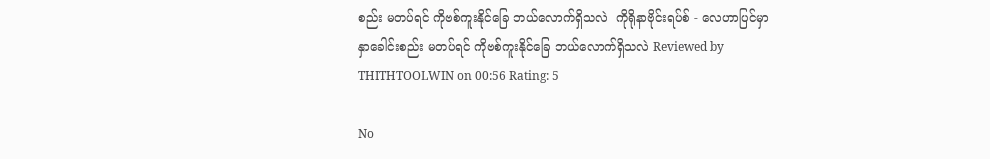စည်း မတပ်ရင် ကိုဗစ်ကူးနိုင်ခြေ ဘယ်လောက်ရှိသလဲ  ကိုရိုနာဗိုင်းရပ်စ် - လေဟာပြင်မှာ နှာခေါင်းစည်း မတပ်ရင် ကိုဗစ်ကူးနိုင်ခြေ ဘယ်လောက်ရှိသလဲ Reviewed by THITHTOOLWIN on 00:56 Rating: 5

No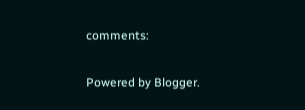comments:

Powered by Blogger.